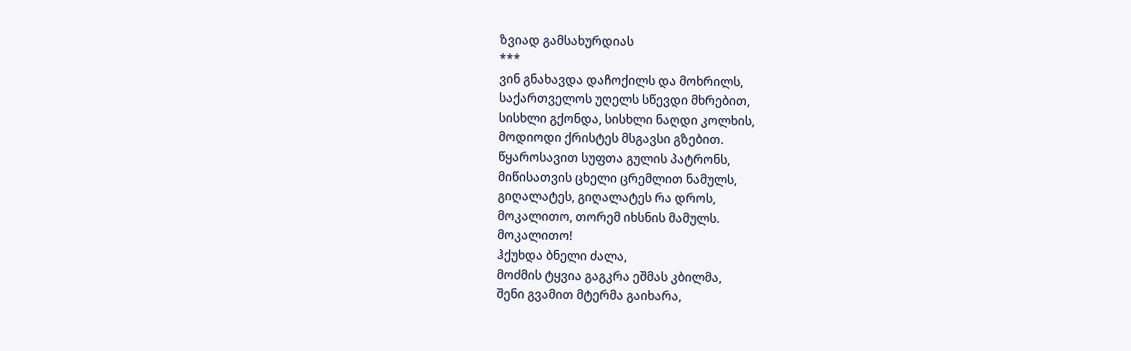ზვიად გამსახურდიას
***
ვინ გნახავდა დაჩოქილს და მოხრილს,
საქართველოს უღელს სწევდი მხრებით,
სისხლი გქონდა, სისხლი ნაღდი კოლხის,
მოდიოდი ქრისტეს მსგავსი გზებით.
წყაროსავით სუფთა გულის პატრონს,
მიწისათვის ცხელი ცრემლით ნამულს,
გიღალატეს, გიღალატეს რა დროს,
მოკალითო, თორემ იხსნის მამულს.
მოკალითო!
ჰქუხდა ბნელი ძალა,
მოძმის ტყვია გაგკრა ეშმას კბილმა,
შენი გვამით მტერმა გაიხარა,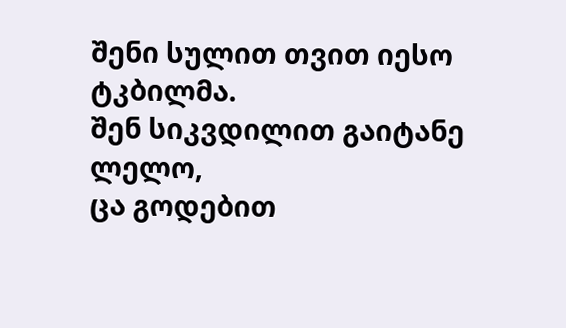შენი სულით თვით იესო ტკბილმა.
შენ სიკვდილით გაიტანე ლელო,
ცა გოდებით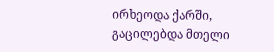ირხეოდა ქარში,
გაცილებდა მთელი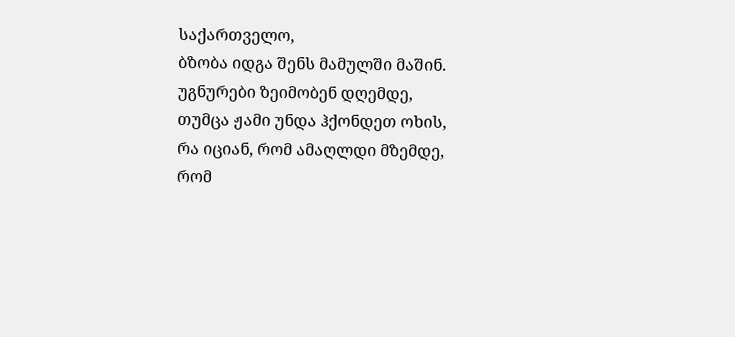საქართველო,
ბზობა იდგა შენს მამულში მაშინ.
უგნურები ზეიმობენ დღემდე,
თუმცა ჟამი უნდა ჰქონდეთ ოხის,
რა იციან, რომ ამაღლდი მზემდე,
რომ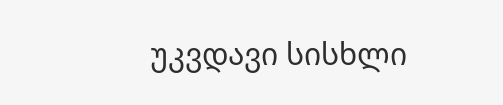უკვდავი სისხლი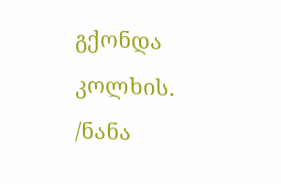გქონდა კოლხის.
/ნანა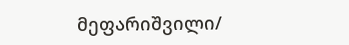მეფარიშვილი/